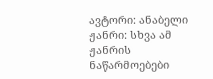ავტორი: ანაბელი ჟანრი: სხვა ამ ჟანრის ნაწარმოებები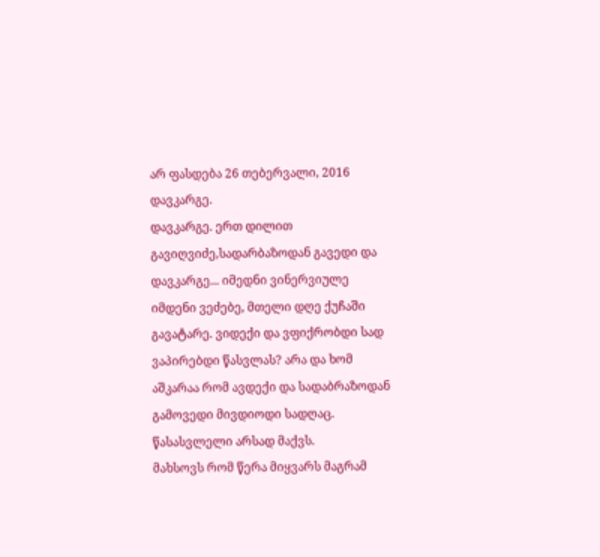არ ფასდება 26 თებერვალი, 2016
დავკარგე.
დავკარგე. ერთ დილით გავიღვიძე,სადარბაზოდან გავედი და დავკარგე... იმედნი ვინერვიულე იმდენი ვეძებე, მთელი დღე ქუჩაში გავატარე. ვიდექი და ვფიქრობდი სად ვაპირებდი წასვლას? არა და ხომ აშკარაა რომ ავდექი და სადაბრაზოდან გამოვედი მივდიოდი სადღაც. წასასვლელი არსად მაქვს.
მახსოვს რომ წერა მიყვარს მაგრამ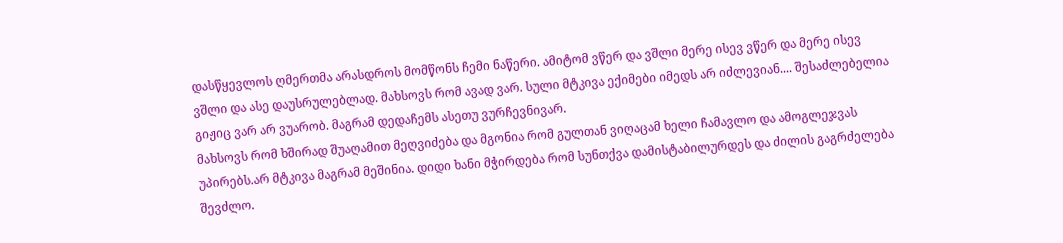დასწყევლოს ღმერთმა არასდროს მომწონს ჩემი ნაწერი. ამიტომ ვწერ და ვშლი მერე ისევ ვწერ და მერე ისევ ვშლი და ასე დაუსრულებლად. მახსოვს რომ ავად ვარ. სული მტკივა ექიმები იმედს არ იძლევიან.... შესაძლებელია გიჟიც ვარ არ ვუარობ. მაგრამ დედაჩემს ასეთუ ვურჩევნივარ.
მახსოვს რომ ხშირად შუაღამით მეღვიძება და მგონია რომ გულთან ვიღაცამ ხელი ჩამავლო და ამოგლეჯვას უპირებს.არ მტკივა მაგრამ მეშინია. დიდი ხანი მჭირდება რომ სუნთქვა დამისტაბილურდეს და ძილის გაგრძელება შევძლო.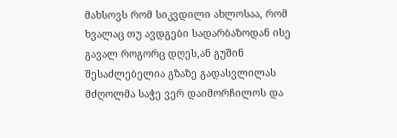მახსოვს რომ სიკვდილი ახლოსაა, რომ ხვალაც თუ ავდგები სადარბაზოდან ისე გავალ როგორც დღეს,ან გუშინ შესაძლებელია გზაზე გადასვლილას მძღოლმა საჭე ვერ დაიმორჩილოს და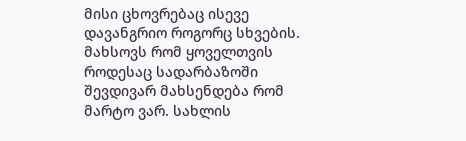მისი ცხოვრებაც ისევე დავანგრიო როგორც სხვების.
მახსოვს რომ ყოველთვის როდესაც სადარბაზოში შევდივარ მახსენდება რომ მარტო ვარ. სახლის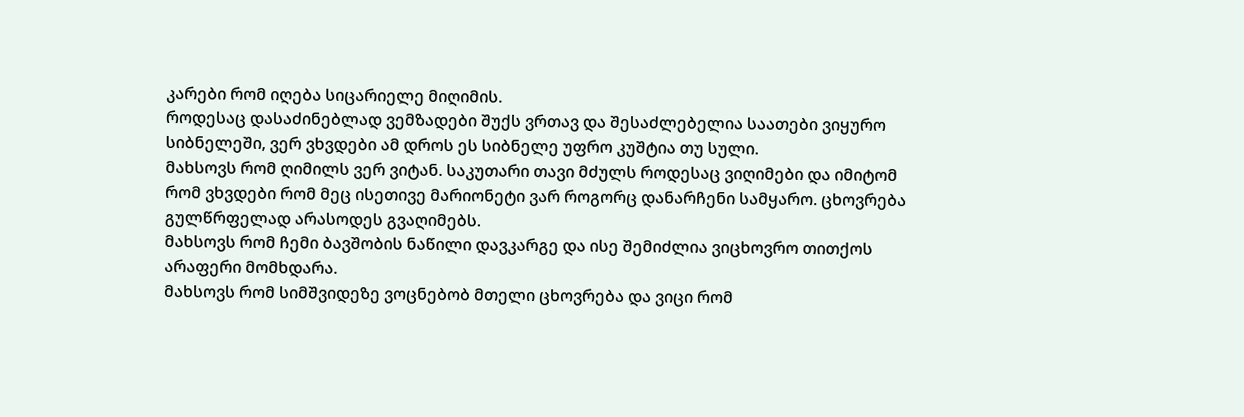კარები რომ იღება სიცარიელე მიღიმის.
როდესაც დასაძინებლად ვემზადები შუქს ვრთავ და შესაძლებელია საათები ვიყურო სიბნელეში, ვერ ვხვდები ამ დროს ეს სიბნელე უფრო კუშტია თუ სული.
მახსოვს რომ ღიმილს ვერ ვიტან. საკუთარი თავი მძულს როდესაც ვიღიმები და იმიტომ რომ ვხვდები რომ მეც ისეთივე მარიონეტი ვარ როგორც დანარჩენი სამყარო. ცხოვრება გულწრფელად არასოდეს გვაღიმებს.
მახსოვს რომ ჩემი ბავშობის ნაწილი დავკარგე და ისე შემიძლია ვიცხოვრო თითქოს არაფერი მომხდარა.
მახსოვს რომ სიმშვიდეზე ვოცნებობ მთელი ცხოვრება და ვიცი რომ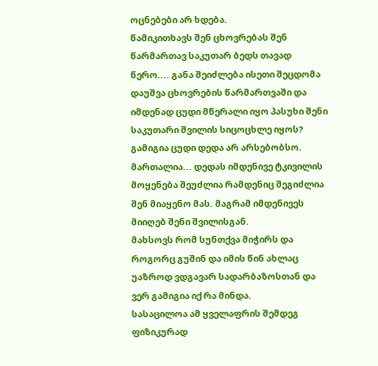ოცნებები არ ხდება.
წამიკითხავს შენ ცხოვრებას შენ წარმართავ საკუთარ ბედს თავად წერო.... განა შეიძლება ისეთი შეცდომა დაუშვა ცხოვრების წარმართვაში და იმდენად ცუდი მწერალი იყო პასუხი შენი საკუთარი შვილის სიცოცხლე იყოს? გამიგია ცუდი დედა არ არსებობსო. მართალია... დედას იმდენივე ტკივილის მოყენება შეუძლია რამდენიც შეგიძლია შენ მიაყენო მას. მაგრამ იმდენივეს მიიღებ შენი შვილისგან.
მახსოვს რომ სუნთქვა მიჭირს და როგორც გუშინ და იმის წინ ახლაც უაზროდ ვდგავარ სადარბაზოსთან და ვერ გამიგია იქ რა მინდა.
სასაცილოა ამ ყველაფრის შემდეგ ფიზიკურად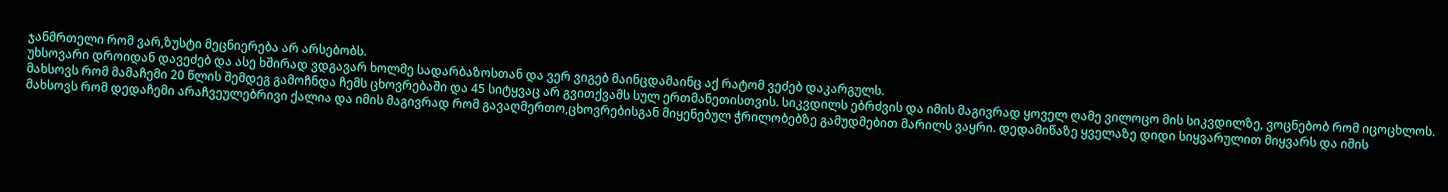ჯანმრთელი რომ ვარ,ზუსტი მეცნიერება არ არსებობს.
უხსოვარი დროიდან დავეძებ და ასე ხშირად ვდგავარ ხოლმე სადარბაზოსთან და ვერ ვიგებ მაინცდამაინც აქ რატომ ვეძებ დაკარგულს.
მახსოვს რომ მამაჩემი 20 წლის შემდეგ გამოჩნდა ჩემს ცხოვრებაში და 45 სიტყვაც არ გვითქვამს სულ ერთმანეთისთვის. სიკვდილს ებრძვის და იმის მაგივრად ყოველ ღამე ვილოცო მის სიკვდილზე, ვოცნებობ რომ იცოცხლოს.
მახსოვს რომ დედაჩემი არაჩვეულებრივი ქალია და იმის მაგივრად რომ გავაღმერთო,ცხოვრებისგან მიყენებულ ჭრილობებზე გამუდმებით მარილს ვაყრი. დედამიწაზე ყველაზე დიდი სიყვარულით მიყვარს და იმის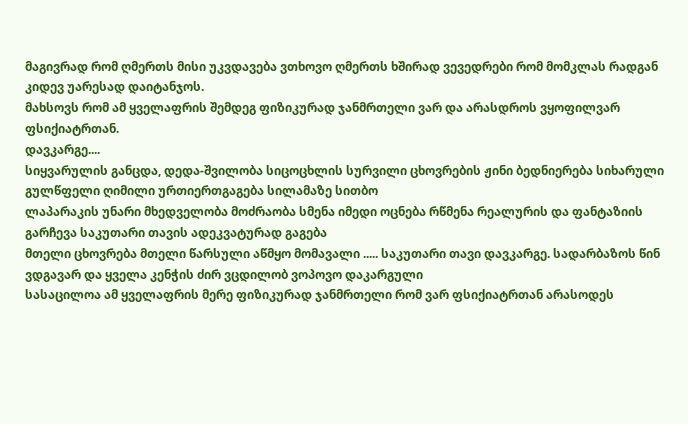მაგივრად რომ ღმერთს მისი უკვდავება ვთხოვო ღმერთს ხშირად ვევედრები რომ მომკლას რადგან კიდევ უარესად დაიტანჯოს.
მახსოვს რომ ამ ყველაფრის შემდეგ ფიზიკურად ჯანმრთელი ვარ და არასდროს ვყოფილვარ ფსიქიატრთან.
დავკარგე....
სიყვარულის განცდა, დედა-შვილობა სიცოცხლის სურვილი ცხოვრების ჟინი ბედნიერება სიხარული გულწფელი ღიმილი ურთიერთგაგება სილამაზე სითბო
ლაპარაკის უნარი მხედველობა მოძრაობა სმენა იმედი ოცნება რწმენა რეალურის და ფანტაზიის გარჩევა საკუთარი თავის ადეკვატურად გაგება
მთელი ცხოვრება მთელი წარსული აწმყო მომავალი ..... საკუთარი თავი დავკარგე. სადარბაზოს წინ ვდგავარ და ყველა კენჭის ძირ ვცდილობ ვოპოვო დაკარგული
სასაცილოა ამ ყველაფრის მერე ფიზიკურად ჯანმრთელი რომ ვარ ფსიქიატრთან არასოდეს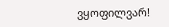ვყოფილვარ!